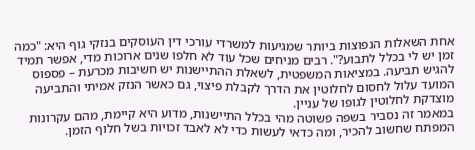אחת השאלות הנפוצות ביותר שמגיעות למשרדי עורכי דין העוסקים בנזקי גוף היא: "כמה זמן יש לי בכלל לתבוע?". רבים מניחים שכל עוד לא חלפו שנים ארוכות מדי, אפשר תמיד להגיש תביעה. במציאות המשפטית, לשאלת ההתיישנות יש חשיבות מכרעת – פספוס המועד עלול לחסום לחלוטין את הדרך לקבלת פיצוי, גם כאשר הנזק אמיתי והתביעה מוצדקת לחלוטין לגופו של עניין.
במאמר זה נסביר בשפה פשוטה מהי בכלל התיישנות, מדוע היא קיימת, מהם עקרונות המפתח שחשוב להכיר, ומה כדאי לעשות כדי לא לאבד זכויות בשל חלוף הזמן.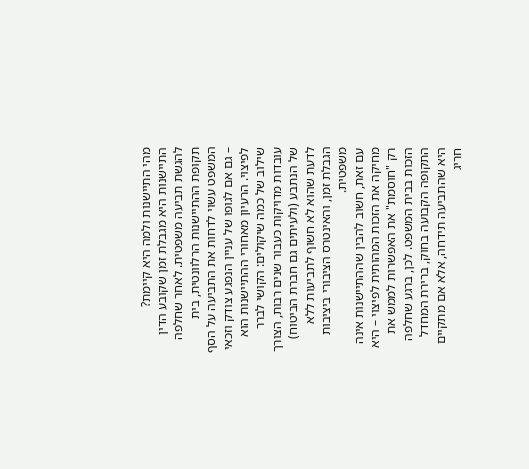מהי התיישנות ולמה היא קיימת?
התיישנות היא מגבלת זמן שקובע הדין להגשת תביעה משפטית. לאחר שחלפה תקופת ההתיישנות הרלוונטית, בית המשפט עשוי לדחות את התביעה על הסף – גם אם לגופו של עניין הנפגע צודק וזכאי לפיצוי. הרעיון מאחורי ההתיישנות הוא שילוב של כמה שיקולים: הקושי לברר עובדות מדויקות כעבור שנים רבות, הצורך של הנתבע (ולעיתים גם חברת הביטוח) לדעת שהוא לא חשוף לתביעות ללא הגבלת זמן, והאינטרס הציבורי ביציבות משפטית.
עם זאת, חשוב להבין שההתיישנות אינה מחיקה את הזכות המהותית לפיצוי – היא רק "חוסמת" את האפשרות לממש את הזכות בבית המשפט. לכן, ברגע שחלפה התקופה הקבועה בחוק, ברירת המחדל היא שהתביעה תידחה, אלא אם מתקיים חריג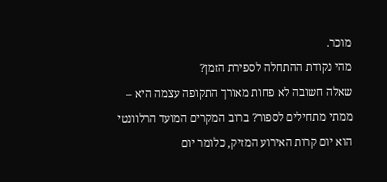מוכר.
מהי נקודת ההתחלה לספירת הזמן?
שאלה חשובה לא פחות מאורך התקופה עצמה היא – ממתי מתחילים לספור? ברוב המקרים המועד הרלוונטי הוא יום קרות האירוע המזיק, כלומר יום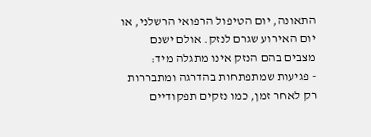התאונה, יום הטיפול הרפואי הרשלני, או יום האירוע שגרם לנזק. אולם ישנם מצבים בהם הנזק אינו מתגלה מיד:
- פגיעות שמתפתחות בהדרגה ומתבררות רק לאחר זמן, כמו נזקים תפקודיים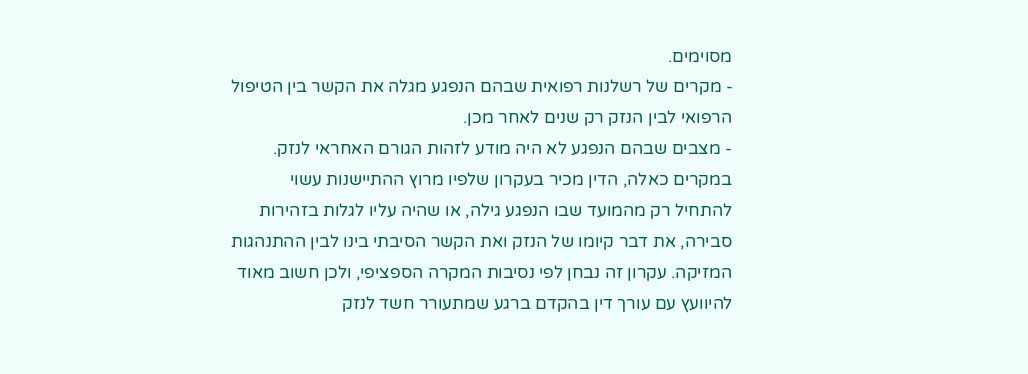מסוימים.
- מקרים של רשלנות רפואית שבהם הנפגע מגלה את הקשר בין הטיפול הרפואי לבין הנזק רק שנים לאחר מכן.
- מצבים שבהם הנפגע לא היה מודע לזהות הגורם האחראי לנזק.
במקרים כאלה, הדין מכיר בעקרון שלפיו מרוץ ההתיישנות עשוי להתחיל רק מהמועד שבו הנפגע גילה, או שהיה עליו לגלות בזהירות סבירה, את דבר קיומו של הנזק ואת הקשר הסיבתי בינו לבין ההתנהגות המזיקה. עקרון זה נבחן לפי נסיבות המקרה הספציפי, ולכן חשוב מאוד להיוועץ עם עורך דין בהקדם ברגע שמתעורר חשד לנזק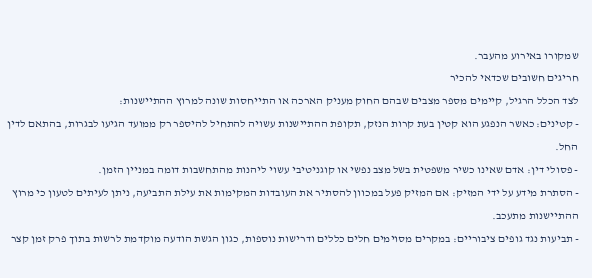שמקורו באירוע מהעבר.
חריגים חשובים שכדאי להכיר
לצד הכלל הרגיל, קיימים מספר מצבים שבהם החוק מעניק הארכה או התייחסות שונה למרוץ ההתיישנות:
- קטינים: כאשר הנפגע הוא קטין בעת קרות הנזק, תקופת ההתיישנות עשויה להתחיל להיספר רק ממועד הגיעו לבגרות, בהתאם לדין החל.
- פסולי דין: אדם שאינו כשיר משפטית בשל מצב נפשי או קוגניטיבי עשוי ליהנות מהתחשבות דומה במניין הזמן.
- הסתרת מידע על ידי המזיק: אם המזיק פעל במכוון להסתיר את העובדות המקימות את עילת התביעה, ניתן לעיתים לטעון כי מרוץ ההתיישנות מתעכב.
- תביעות נגד גופים ציבוריים: במקרים מסוימים חלים כללים ודרישות נוספות, כגון הגשת הודעה מוקדמת לרשות בתוך פרק זמן קצר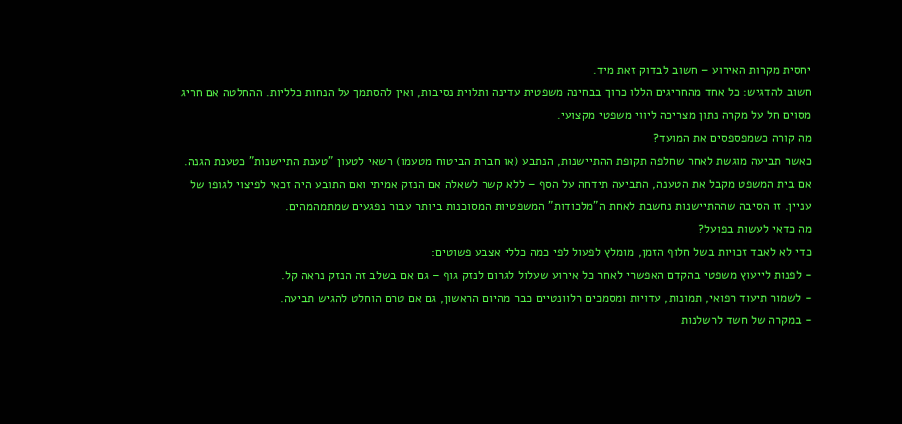יחסית מקרות האירוע – חשוב לבדוק זאת מיד.
חשוב להדגיש: כל אחד מהחריגים הללו כרוך בבחינה משפטית עדינה ותלוית נסיבות, ואין להסתמך על הנחות כלליות. ההחלטה אם חריג מסוים חל על מקרה נתון מצריכה ליווי משפטי מקצועי.
מה קורה כשמפספסים את המועד?
כאשר תביעה מוגשת לאחר שחלפה תקופת ההתיישנות, הנתבע (או חברת הביטוח מטעמו) רשאי לטעון "טענת התיישנות" כטענת הגנה. אם בית המשפט מקבל את הטענה, התביעה תידחה על הסף – ללא קשר לשאלה אם הנזק אמיתי ואם התובע היה זכאי לפיצוי לגופו של עניין. זו הסיבה שההתיישנות נחשבת לאחת ה"מלכודות" המשפטיות המסוכנות ביותר עבור נפגעים שמתמהמהים.
מה כדאי לעשות בפועל?
כדי לא לאבד זכויות בשל חלוף הזמן, מומלץ לפעול לפי כמה כללי אצבע פשוטים:
- לפנות לייעוץ משפטי בהקדם האפשרי לאחר כל אירוע שעלול לגרום לנזק גוף – גם אם בשלב זה הנזק נראה קל.
- לשמור תיעוד רפואי, תמונות, עדויות ומסמכים רלוונטיים כבר מהיום הראשון, גם אם טרם הוחלט להגיש תביעה.
- במקרה של חשד לרשלנות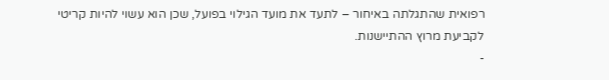רפואית שהתגלתה באיחור – לתעד את מועד הגילוי בפועל, שכן הוא עשוי להיות קריטי לקביעת מרוץ ההתיישנות.
-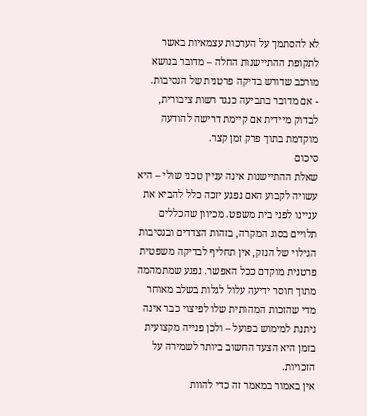לא להסתמך על הערכות עצמאיות באשר לתקופת ההתיישנות החלה – מדובר בנושא מורכב שדורש בדיקה פרטנית של הנסיבות.
- אם מדובר בתביעה כנגד רשות ציבורית, לבדוק מיידית אם קיימת דרישה להודעה מוקדמת בתוך פרק זמן קצר.
סיכום
שאלת ההתיישנות אינה עניין טכני שולי – היא עשויה לקבוע האם נפגע יזכה כלל להביא את עניינו לפני בית משפט. מכיוון שהכללים תלויים בסוג המקרה, בזהות הצדדים ובנסיבות הגילוי של הנזק, אין תחליף לבדיקה משפטית פרטנית מוקדם ככל האפשר. נפגע שמתמהמה מתוך חוסר ידיעה עלול לגלות בשלב מאוחר מדי שהזכות המהותית שלו לפיצוי כבר אינה ניתנת למימוש בפועל – ולכן פנייה מקצועית בזמן היא הצעד החשוב ביותר לשמירה על הזכויות.
אין באמור במאמר זה כדי להוות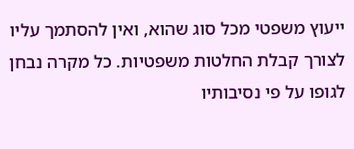ייעוץ משפטי מכל סוג שהוא, ואין להסתמך עליו לצורך קבלת החלטות משפטיות. כל מקרה נבחן לגופו על פי נסיבותיו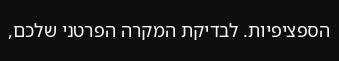הספציפיות. לבדיקת המקרה הפרטני שלכם,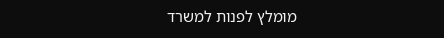מומלץ לפנות למשרד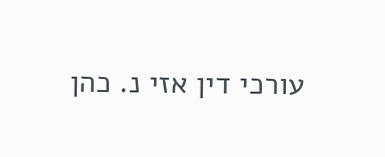עורכי דין אזי נ. כהן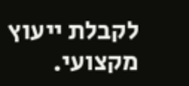לקבלת ייעוץ מקצועי.